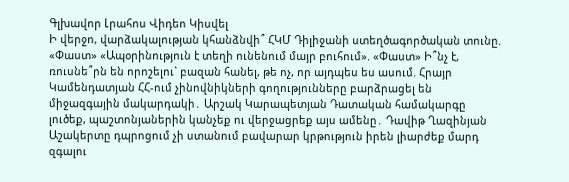Գլխավոր Լրահոս Վիդեո Կիսվել
Ի վերջո, վարձակալության կհանձնվի՞ ՀԿՄ Դիլիջանի ստեղծագործական տունը. «Փաստ» «Ապօրինություն է տեղի ունենում մայր բուհում». «Փաստ» Ի՞նչ է, ռուսնե՞րն են որոշելու` բազան հանել, թե ոչ, որ այդպես ես ասում. Հրայր Կամենդատյան ՀՀ-ում չինովնիկների գողությունները բարձրացել են միջազգային մակարդակի․ Արշակ Կարապետյան Դատական համակարգը լուծեք, պաշտոնյաներին կանչեք ու վերջացրեք այս ամենը․ Դավիթ Ղազինյան Աշակերտը դպրոցում չի ստանում բավարար կրթություն իրեն լիարժեք մարդ զգալու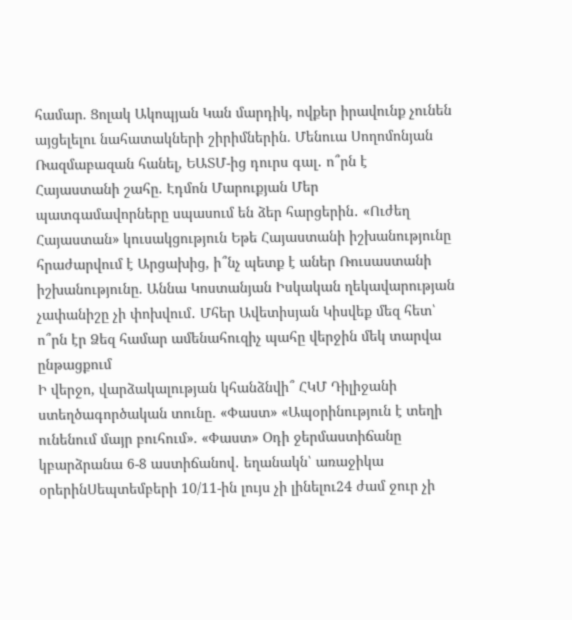համար. Ցոլակ Ակոպյան Կան մարդիկ, ովքեր իրավունք չունեն այցելելու նահատակների շիրիմներին. Մենուա Սողոմոնյան Ռազմաբազան հանել, ԵԱՏՄ-ից դուրս գալ․ ո՞րն է Հայաստանի շահը. Էդմոն Մարուքյան Մեր պատգամավորները սպասում են ձեր հարցերին․ «Ուժեղ Հայաստան» կուսակցություն Եթե Հայաստանի իշխանությունը հրաժարվում է Արցախից, ի՞նչ պետք է աներ Ռուսաստանի իշխանությունը. Աննա Կոստանյան Իսկական ղեկավարության չափանիշը չի փոխվում․ Մհեր Ավետիսյան Կիսվեք մեզ հետ՝ ո՞րն էր Ձեզ համար ամենահուզիչ պահը վերջին մեկ տարվա ընթացքում
Ի վերջո, վարձակալության կհանձնվի՞ ՀԿՄ Դիլիջանի ստեղծագործական տունը. «Փաստ» «Ապօրինություն է տեղի ունենում մայր բուհում». «Փաստ» Օդի ջերմաստիճանը կբարձրանա 6-8 աստիճանով․ եղանակն՝ առաջիկա օրերինՍեպտեմբերի 10/11-ին լույս չի լինելու24 ժամ ջուր չի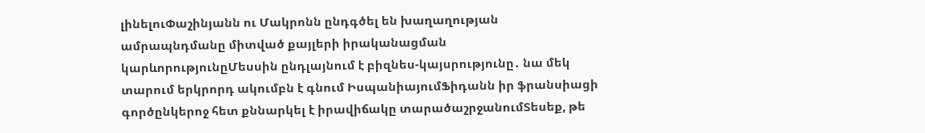լինելուՓաշինյանն ու Մակրոնն ընդգծել են խաղաղության ամրապնդմանը միտված քայլերի իրականացման կարևորությունըՄեսսին ընդլայնում է բիզնես-կայսրությունը․ նա մեկ տարում երկրորդ ակումբն է գնում ԻսպանիայումՖիդանն իր ֆրանսիացի գործընկերոջ հետ քննարկել է իրավիճակը տարածաշրջանումՏեսեք, թե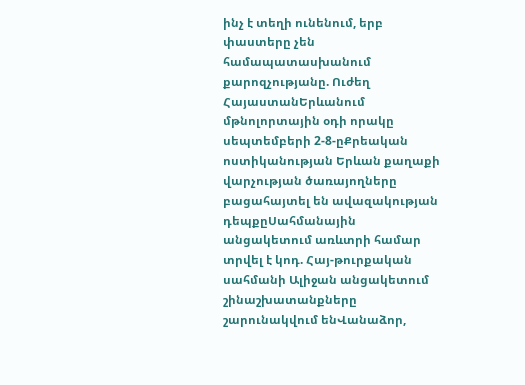ինչ է տեղի ունենում, երբ փաստերը չեն համապատասխանում քարոզչությանը. Ուժեղ ՀայաստանԵրևանում մթնոլորտային օդի որակը սեպտեմբերի 2-8-ըՔրեական ոստիկանության Երևան քաղաքի վարչության ծառայողները բացահայտել են ավազակության դեպքըՍահմանային անցակետում առևտրի համար տրվել է կոդ. Հայ-թուրքական սահմանի Ալիջան անցակետում շինաշխատանքները շարունակվում ենՎանաձոր,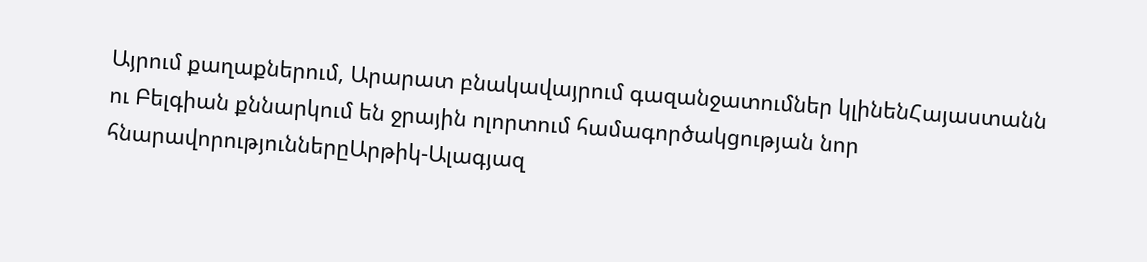Այրում քաղաքներում, Արարատ բնակավայրում գազանջատումներ կլինենՀայաստանն ու Բելգիան քննարկում են ջրային ոլորտում համագործակցության նոր հնարավորություններըԱրթիկ-Ալագյազ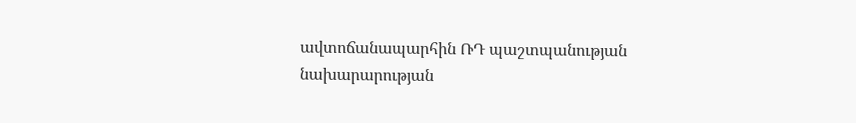ավտոճանապարհին ՌԴ պաշտպանության նախարարության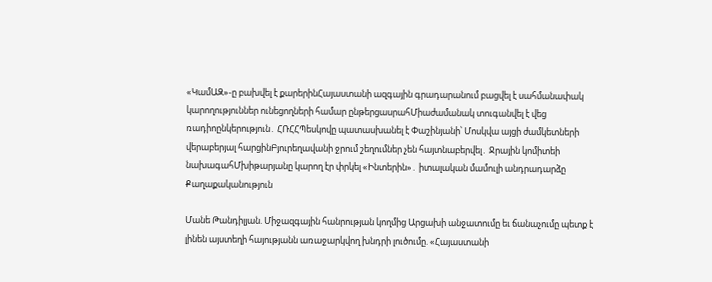«ԿամԱԶ»-ը բախվել է քարերինՀայաստանի ազգային գրադարանում բացվել է սահմանափակ կարողություններ ունեցողների համար ընթերցասրահՄիաժամանակ տուգանվել է վեց ռադիոընկերություն․ ՀՌՀՀՊեսկովը պատասխանել է Փաշինյանի՝ Մոսկվա այցի ժամկետների վերաբերյալ հարցինԲյուրեղավանի ջրում շեղումներ չեն հայտնաբերվել․ Ջրային կոմիտեի նախագահՄխիթարյանը կարող էր փրկել «Ինտերին»․ իտալական մամուլի անդրադարձը
Քաղաքականություն

Մանե Թանդիլյան. Միջազգային հանրության կողմից Արցախի անջատումը եւ ճանաչումը պետք է լինեն այստեղի հայությանն առաջարկվող խնդրի լուծումը. «Հայաստանի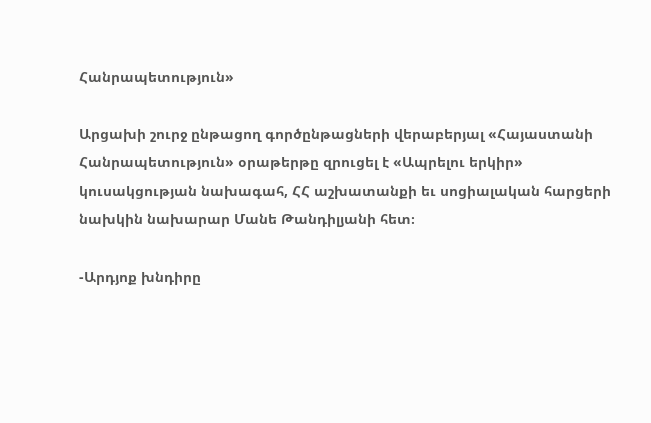Հանրապետություն»

Արցախի շուրջ ընթացող գործընթացների վերաբերյալ «Հայաստանի Հանրապետություն» օրաթերթը զրուցել է «Ապրելու երկիր» կուսակցության նախագահ, ՀՀ աշխատանքի եւ սոցիալական հարցերի նախկին նախարար Մանե Թանդիլյանի հետ։

-Արդյոք խնդիրը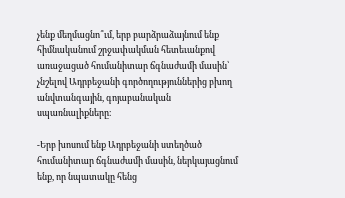չենք մեղմացնո՞ւմ, երբ բարձրաձայնում ենք հիմնականում շրջափակման հետեւանքով առաջացած հումանիտար ճգնաժամի մասին՝ չնշելով Ադրբեջանի գործողություններից բխող անվտանգային, գոյաբանական սպառնալիքները։

-Երբ խոսում ենք Ադրբեջանի ստեղծած հումանիտար ճգնաժամի մասին, ներկայացնում ենք, որ նպատակը հենց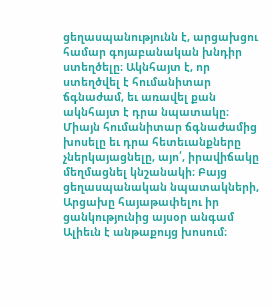ցեղասպանությունն է, արցախցու համար գոյաբանական խնդիր ստեղծելը։ Ակնհայտ է, որ ստեղծվել է հումանիտար ճգնաժամ, եւ առավել քան ակնհայտ է դրա նպատակը։ Միայն հումանիտար ճգնաժամից խոսելը եւ դրա հետեւանքները չներկայացնելը, այո՛, իրավիճակը մեղմացնել կնշանակի։ Բայց ցեղասպանական նպատակների, Արցախը հայաթափելու իր ցանկությունից այսօր անգամ Ալիեւն է անթաքույց խոսում։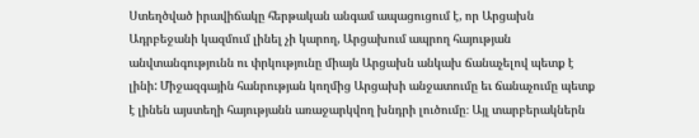Ստեղծված իրավիճակը հերթական անգամ ապացուցում է, որ Արցախն Ադրբեջանի կազմում լինել չի կարող, Արցախում ապրող հայության անվտանգությունն ու փրկությունը միայն Արցախն անկախ ճանաչելով պետք է լինի: Միջազգային հանրության կողմից Արցախի անջատումը եւ ճանաչումը պետք է լինեն այստեղի հայությանն առաջարկվող խնդրի լուծումը։ Այլ տարբերակներն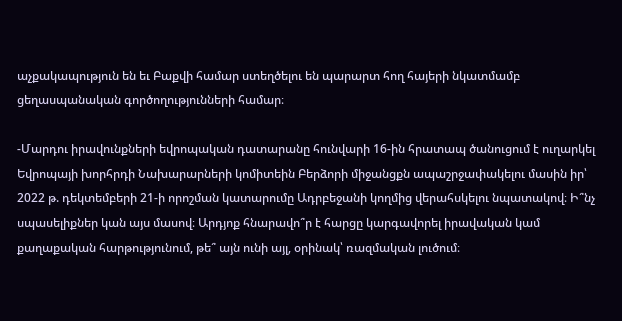աչքակապություն են եւ Բաքվի համար ստեղծելու են պարարտ հող հայերի նկատմամբ ցեղասպանական գործողությունների համար։

-Մարդու իրավունքների եվրոպական դատարանը հունվարի 16-ին հրատապ ծանուցում է ուղարկել Եվրոպայի խորհրդի Նախարարների կոմիտեին Բերձորի միջանցքն ապաշրջափակելու մասին իր՝ 2022 թ. դեկտեմբերի 21-ի որոշման կատարումը Ադրբեջանի կողմից վերահսկելու նպատակով։ Ի՞նչ սպասելիքներ կան այս մասով։ Արդյոք հնարավո՞ր է հարցը կարգավորել իրավական կամ քաղաքական հարթությունում, թե՞ այն ունի այլ, օրինակ՝ ռազմական լուծում։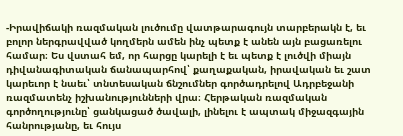-Իրավիճակի ռազմական լուծումը վատթարագույն տարբերակն է, եւ բոլոր ներգրավված կողմերն ամեն ինչ պետք է անեն այն բացառելու համար։ Ես վստահ եմ, որ հարցը կարելի է եւ պետք է լուծվի միայն դիվանագիտական ճանապարհով՝ քաղաքական, իրավական եւ շատ կարեւոր է նաեւ՝ տնտեսական ճնշումներ գործադրելով Ադրբեջանի ռազմատենչ իշխանությունների վրա։ Հերթական ռազմական գործողությունը՝ ցանկացած ծավալի, լինելու է ապտակ միջազգային հանրությանը, եւ հույս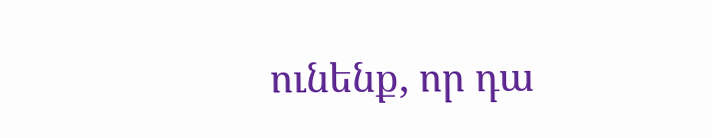ունենք, որ դա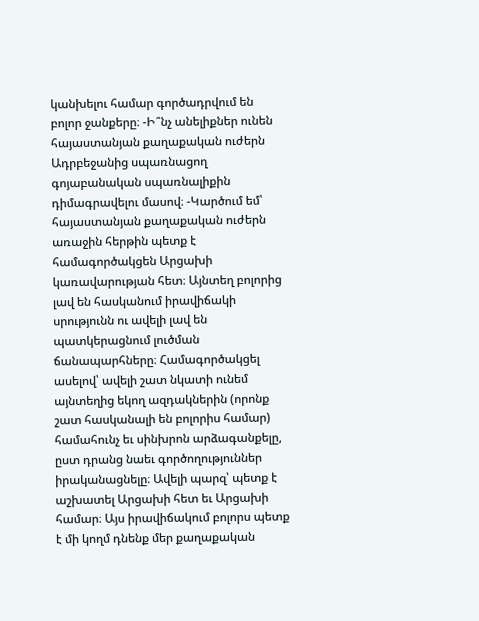կանխելու համար գործադրվում են բոլոր ջանքերը։ -Ի՞նչ անելիքներ ունեն հայաստանյան քաղաքական ուժերն Ադրբեջանից սպառնացող գոյաբանական սպառնալիքին դիմագրավելու մասով։ -Կարծում եմ՝ հայաստանյան քաղաքական ուժերն առաջին հերթին պետք է համագործակցեն Արցախի կառավարության հետ։ Այնտեղ բոլորից լավ են հասկանում իրավիճակի սրությունն ու ավելի լավ են պատկերացնում լուծման ճանապարհները։ Համագործակցել ասելով՝ ավելի շատ նկատի ունեմ այնտեղից եկող ազդակներին (որոնք շատ հասկանալի են բոլորիս համար) համահունչ եւ սինխրոն արձագանքելը, ըստ դրանց նաեւ գործողություններ իրականացնելը։ Ավելի պարզ՝ պետք է աշխատել Արցախի հետ եւ Արցախի համար։ Այս իրավիճակում բոլորս պետք է մի կողմ դնենք մեր քաղաքական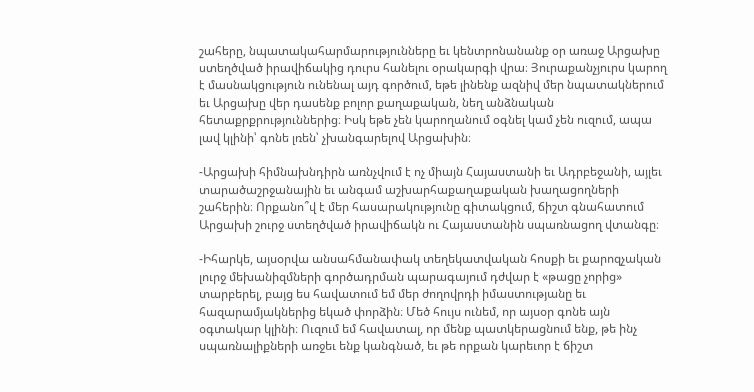շահերը, նպատակահարմարությունները եւ կենտրոնանանք օր առաջ Արցախը ստեղծված իրավիճակից դուրս հանելու օրակարգի վրա։ Յուրաքանչյուրս կարող է մասնակցություն ունենալ այդ գործում, եթե լինենք ազնիվ մեր նպատակներում եւ Արցախը վեր դասենք բոլոր քաղաքական, նեղ անձնական հետաքրքրություններից։ Իսկ եթե չեն կարողանում օգնել կամ չեն ուզում, ապա լավ կլինի՝ գոնե լռեն՝ չխանգարելով Արցախին։

-Արցախի հիմնախնդիրն առնչվում է ոչ միայն Հայաստանի եւ Ադրբեջանի, այլեւ տարածաշրջանային եւ անգամ աշխարհաքաղաքական խաղացողների շահերին։ Որքանո՞վ է մեր հասարակությունը գիտակցում, ճիշտ գնահատում Արցախի շուրջ ստեղծված իրավիճակն ու Հայաստանին սպառնացող վտանգը։

-Իհարկե, այսօրվա անսահմանափակ տեղեկատվական հոսքի եւ քարոզչական լուրջ մեխանիզմների գործադրման պարագայում դժվար է «թացը չորից» տարբերել, բայց ես հավատում եմ մեր ժողովրդի իմաստությանը եւ հազարամյակներից եկած փորձին։ Մեծ հույս ունեմ, որ այսօր գոնե այն օգտակար կլինի։ Ուզում եմ հավատալ, որ մենք պատկերացնում ենք, թե ինչ սպառնալիքների առջեւ ենք կանգնած, եւ թե որքան կարեւոր է ճիշտ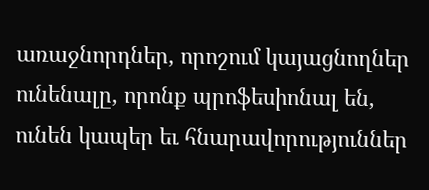առաջնորդներ, որոշում կայացնողներ ունենալը, որոնք պրոֆեսիոնալ են, ունեն կապեր եւ հնարավորություններ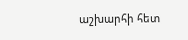աշխարհի հետ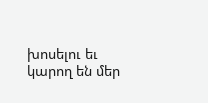խոսելու եւ կարող են մեր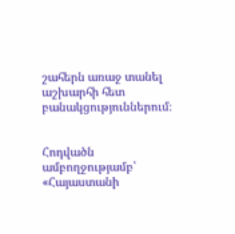շահերն առաջ տանել աշխարհի հետ բանակցություններում։


Հոդվածն ամբողջությամբ՝ «Հայաստանի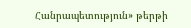Հանրապետություն» թերթի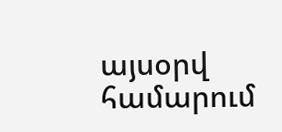այսօրվ համարում